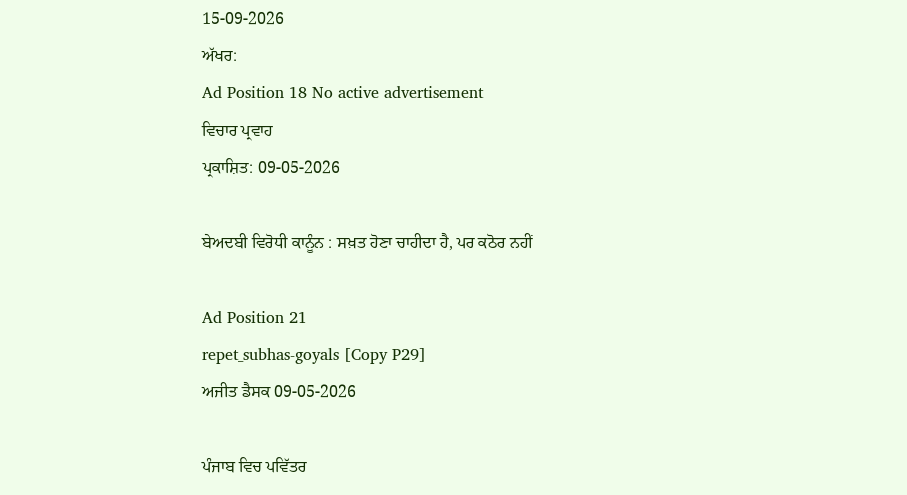15-09-2026
ਅੱਖਰ:
Ad Position 18 No active advertisement
ਵਿਚਾਰ ਪ੍ਰਵਾਹ
ਪ੍ਰਕਾਸ਼ਿਤ: 09-05-2026

ਬੇਅਦਬੀ ਵਿਰੋਧੀ ਕਾਨੂੰਨ : ਸਖ਼ਤ ਹੋਣਾ ਚਾਹੀਦਾ ਹੈ, ਪਰ ਕਠੋਰ ਨਹੀਂ

Ad Position 21
repet_subhas-goyals [Copy P29]
ਅਜੀਤ ਡੈਸਕ 09-05-2026

ਪੰਜਾਬ ਵਿਚ ਪਵਿੱਤਰ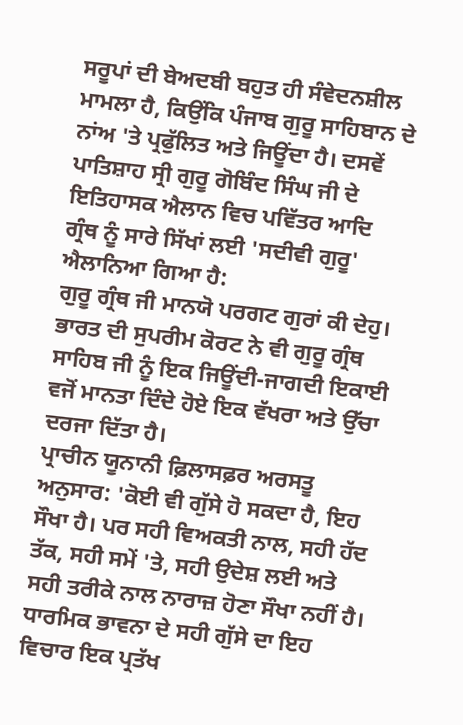ਸਰੂਪਾਂ ਦੀ ਬੇਅਦਬੀ ਬਹੁਤ ਹੀ ਸੰਵੇਦਨਸ਼ੀਲ ਮਾਮਲਾ ਹੈ, ਕਿਉਂਕਿ ਪੰਜਾਬ ਗੁਰੂ ਸਾਹਿਬਾਨ ਦੇ ਨਾਂਅ 'ਤੇ ਪ੍ਰਫੁੱਲਿਤ ਅਤੇ ਜਿਊਂਦਾ ਹੈ। ਦਸਵੇਂ ਪਾਤਿਸ਼ਾਹ ਸ੍ਰੀ ਗੁਰੂ ਗੋਬਿੰਦ ਸਿੰਘ ਜੀ ਦੇ ਇਤਿਹਾਸਕ ਐਲਾਨ ਵਿਚ ਪਵਿੱਤਰ ਆਦਿ ਗ੍ਰੰਥ ਨੂੰ ਸਾਰੇ ਸਿੱਖਾਂ ਲਈ 'ਸਦੀਵੀ ਗੁਰੂ' ਐਲਾਨਿਆ ਗਿਆ ਹੈ:
ਗੁਰੂ ਗ੍ਰੰਥ ਜੀ ਮਾਨਯੋ ਪਰਗਟ ਗੁਰਾਂ ਕੀ ਦੇਹੁ।
ਭਾਰਤ ਦੀ ਸੁਪਰੀਮ ਕੋਰਟ ਨੇ ਵੀ ਗੁਰੂ ਗ੍ਰੰਥ ਸਾਹਿਬ ਜੀ ਨੂੰ ਇਕ ਜਿਊਂਦੀ-ਜਾਗਦੀ ਇਕਾਈ ਵਜੋਂ ਮਾਨਤਾ ਦਿੰਦੇ ਹੋਏ ਇਕ ਵੱਖਰਾ ਅਤੇ ਉੱਚਾ ਦਰਜਾ ਦਿੱਤਾ ਹੈ।
ਪ੍ਰਾਚੀਨ ਯੂਨਾਨੀ ਫ਼ਿਲਾਸਫ਼ਰ ਅਰਸਤੂ ਅਨੁਸਾਰ: 'ਕੋਈ ਵੀ ਗੁੱਸੇ ਹੋ ਸਕਦਾ ਹੈ, ਇਹ ਸੌਖਾ ਹੈ। ਪਰ ਸਹੀ ਵਿਅਕਤੀ ਨਾਲ, ਸਹੀ ਹੱਦ ਤੱਕ, ਸਹੀ ਸਮੇਂ 'ਤੇ, ਸਹੀ ਉਦੇਸ਼ ਲਈ ਅਤੇ ਸਹੀ ਤਰੀਕੇ ਨਾਲ ਨਾਰਾਜ਼ ਹੋਣਾ ਸੌਖਾ ਨਹੀਂ ਹੈ। ਧਾਰਮਿਕ ਭਾਵਨਾ ਦੇ ਸਹੀ ਗੁੱਸੇ ਦਾ ਇਹ ਵਿਚਾਰ ਇਕ ਪ੍ਰਤੱਖ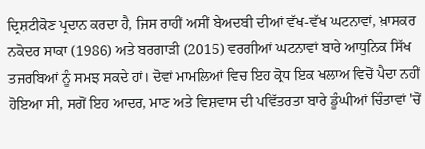ਦ੍ਰਿਸ਼ਟੀਕੋਣ ਪ੍ਰਦਾਨ ਕਰਦਾ ਹੈ, ਜਿਸ ਰਾਹੀਂ ਅਸੀਂ ਬੇਅਦਬੀ ਦੀਆਂ ਵੱਖ-ਵੱਖ ਘਟਨਾਵਾਂ, ਖ਼ਾਸਕਰ ਨਕੋਦਰ ਸਾਕਾ (1986) ਅਤੇ ਬਰਗਾੜੀ (2015) ਵਰਗੀਆਂ ਘਟਨਾਵਾਂ ਬਾਰੇ ਆਧੁਨਿਕ ਸਿੱਖ ਤਜਰਬਿਆਂ ਨੂੰ ਸਮਝ ਸਕਦੇ ਹਾਂ। ਦੋਵਾਂ ਮਾਮਲਿਆਂ ਵਿਚ ਇਹ ਕ੍ਰੋਧ ਇਕ ਖਲਾਅ ਵਿਚੋਂ ਪੈਦਾ ਨਹੀਂ ਹੋਇਆ ਸੀ, ਸਗੋਂ ਇਹ ਆਦਰ, ਮਾਣ ਅਤੇ ਵਿਸ਼ਵਾਸ ਦੀ ਪਵਿੱਤਰਤਾ ਬਾਰੇ ਡੂੰਘੀਆਂ ਚਿੰਤਾਵਾਂ 'ਚੋਂ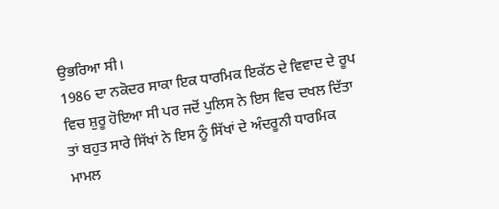ਉਭਰਿਆ ਸੀ।
1986 ਦਾ ਨਕੋਦਰ ਸਾਕਾ ਇਕ ਧਾਰਮਿਕ ਇਕੱਠ ਦੇ ਵਿਵਾਦ ਦੇ ਰੂਪ ਵਿਚ ਸ਼ੁਰੂ ਹੋਇਆ ਸੀ ਪਰ ਜਦੋਂ ਪੁਲਿਸ ਨੇ ਇਸ ਵਿਚ ਦਖਲ ਦਿੱਤਾ ਤਾਂ ਬਹੁਤ ਸਾਰੇ ਸਿੱਖਾਂ ਨੇ ਇਸ ਨੂੰ ਸਿੱਖਾਂ ਦੇ ਅੰਦਰੂਨੀ ਧਾਰਮਿਕ ਮਾਮਲ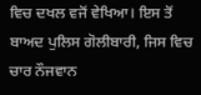ਵਿਚ ਦਖਲ ਵਜੋਂ ਵੇਖਿਆ। ਇਸ ਤੋਂ ਬਾਅਦ ਪੁਲਿਸ ਗੋਲੀਬਾਰੀ, ਜਿਸ ਵਿਚ ਚਾਰ ਨੌਜਵਾਨ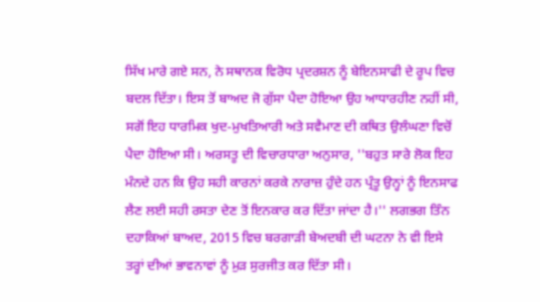ਸਿੱਖ ਮਾਰੇ ਗਏ ਸਨ, ਨੇ ਸਥਾਨਕ ਵਿਰੋਧ ਪ੍ਰਦਰਸ਼ਨ ਨੂੰ ਬੇਇਨਸਾਫੀ ਦੇ ਰੂਪ ਵਿਚ ਬਦਲ ਦਿੱਤਾ। ਇਸ ਤੋਂ ਬਾਅਦ ਜੋ ਗੁੱਸਾ ਪੈਦਾ ਹੋਇਆ ਉਹ ਆਧਾਰਹੀਣ ਨਹੀਂ ਸੀ, ਸਗੋਂ ਇਹ ਧਾਰਮਿਕ ਖੁਦ-ਮੁਖਤਿਆਰੀ ਅਤੇ ਸਵੈਮਾਣ ਦੀ ਕਥਿਤ ਉਲੰਘਣਾ ਵਿਚੋਂ ਪੈਦਾ ਹੋਇਆ ਸੀ। ਅਰਸਤੂ ਦੀ ਵਿਚਾਰਧਾਰਾ ਅਨੁਸਾਰ, ''ਬਹੁਤ ਸਾਰੇ ਲੋਕ ਇਹ ਮੰਨਦੇ ਹਨ ਕਿ ਉਹ ਸਹੀ ਕਾਰਨਾਂ ਕਰਕੇ ਨਾਰਾਜ਼ ਹੁੰਦੇ ਹਨ ਪ੍ਰੰਤੂ ਉਨ੍ਹਾਂ ਨੂੰ ਇਨਸਾਫ ਲੈਣ ਲਈ ਸਹੀ ਰਸਤਾ ਦੇਣ ਤੋਂ ਇਨਕਾਰ ਕਰ ਦਿੱਤਾ ਜਾਂਦਾ ਹੈ।'' ਲਗਭਗ ਤਿੰਨ ਦਹਾਕਿਆਂ ਬਾਅਦ, 2015 ਵਿਚ ਬਰਗਾੜੀ ਬੇਅਦਬੀ ਦੀ ਘਟਨਾ ਨੇ ਵੀ ਇਸੇ ਤਰ੍ਹਾਂ ਦੀਆਂ ਭਾਵਨਾਵਾਂ ਨੂੰ ਮੁੜ ਸੁਰਜੀਤ ਕਰ ਦਿੱਤਾ ਸੀ।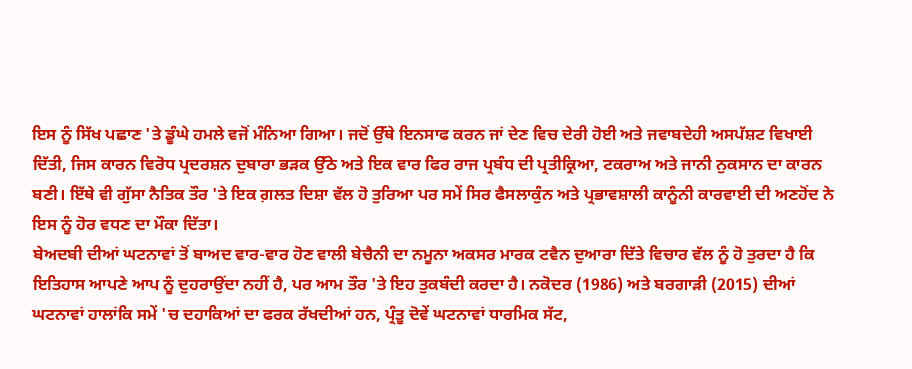ਇਸ ਨੂੰ ਸਿੱਖ ਪਛਾਣ 'ਤੇ ਡੂੰਘੇ ਹਮਲੇ ਵਜੋਂ ਮੰਨਿਆ ਗਿਆ। ਜਦੋਂ ਉੱਥੇ ਇਨਸਾਫ ਕਰਨ ਜਾਂ ਦੇਣ ਵਿਚ ਦੇਰੀ ਹੋਈ ਅਤੇ ਜਵਾਬਦੇਹੀ ਅਸਪੱਸ਼ਟ ਵਿਖਾਈ ਦਿੱਤੀ, ਜਿਸ ਕਾਰਨ ਵਿਰੋਧ ਪ੍ਰਦਰਸ਼ਨ ਦੁਬਾਰਾ ਭੜਕ ਉੱਠੇ ਅਤੇ ਇਕ ਵਾਰ ਫਿਰ ਰਾਜ ਪ੍ਰਬੰਧ ਦੀ ਪ੍ਰਤੀਕ੍ਰਿਆ, ਟਕਰਾਅ ਅਤੇ ਜਾਨੀ ਨੁਕਸਾਨ ਦਾ ਕਾਰਨ ਬਣੀ। ਇੱਥੇ ਵੀ ਗੁੱਸਾ ਨੈਤਿਕ ਤੌਰ 'ਤੇ ਇਕ ਗ਼ਲਤ ਦਿਸ਼ਾ ਵੱਲ ਹੋ ਤੁਰਿਆ ਪਰ ਸਮੇਂ ਸਿਰ ਫੈਸਲਾਕੁੰਨ ਅਤੇ ਪ੍ਰਭਾਵਸ਼ਾਲੀ ਕਾਨੂੰਨੀ ਕਾਰਵਾਈ ਦੀ ਅਣਹੋਂਦ ਨੇ ਇਸ ਨੂੰ ਹੋਰ ਵਧਣ ਦਾ ਮੌਕਾ ਦਿੱਤਾ।
ਬੇਅਦਬੀ ਦੀਆਂ ਘਟਨਾਵਾਂ ਤੋਂ ਬਾਅਦ ਵਾਰ-ਵਾਰ ਹੋਣ ਵਾਲੀ ਬੇਚੈਨੀ ਦਾ ਨਮੂਨਾ ਅਕਸਰ ਮਾਰਕ ਟਵੈਨ ਦੁਆਰਾ ਦਿੱਤੇ ਵਿਚਾਰ ਵੱਲ ਨੂੰ ਹੋ ਤੁਰਦਾ ਹੈ ਕਿ ਇਤਿਹਾਸ ਆਪਣੇ ਆਪ ਨੂੰ ਦੁਹਰਾਉਂਦਾ ਨਹੀਂ ਹੈ, ਪਰ ਆਮ ਤੌਰ 'ਤੇ ਇਹ ਤੁਕਬੰਦੀ ਕਰਦਾ ਹੈ। ਨਕੋਦਰ (1986) ਅਤੇ ਬਰਗਾੜੀ (2015) ਦੀਆਂ ਘਟਨਾਵਾਂ ਹਾਲਾਂਕਿ ਸਮੇਂ 'ਚ ਦਹਾਕਿਆਂ ਦਾ ਫਰਕ ਰੱਖਦੀਆਂ ਹਨ, ਪ੍ਰੰਤੂ ਦੋਵੇਂ ਘਟਨਾਵਾਂ ਧਾਰਮਿਕ ਸੱਟ,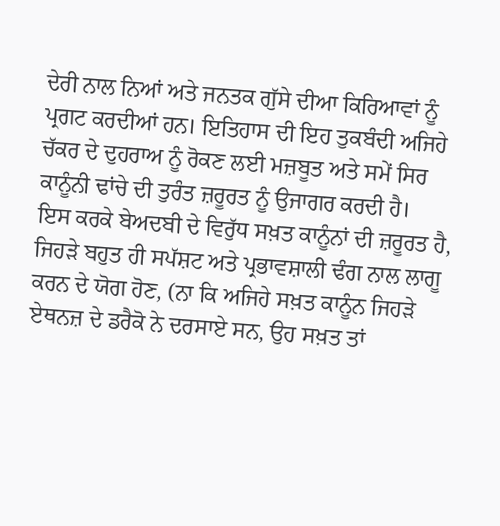ਦੇਰੀ ਨਾਲ ਨਿਆਂ ਅਤੇ ਜਨਤਕ ਗੁੱਸੇ ਦੀਆ ਕਿਰਿਆਵਾਂ ਨੂੰ ਪ੍ਰਗਟ ਕਰਦੀਆਂ ਹਨ। ਇਤਿਹਾਸ ਦੀ ਇਹ ਤੁਕਬੰਦੀ ਅਜਿਹੇ ਚੱਕਰ ਦੇ ਦੁਹਰਾਅ ਨੂੰ ਰੋਕਣ ਲਈ ਮਜ਼ਬੂਤ ਅਤੇ ਸਮੇਂ ਸਿਰ ਕਾਨੂੰਨੀ ਢਾਂਚੇ ਦੀ ਤੁਰੰਤ ਜ਼ਰੂਰਤ ਨੂੰ ਉਜਾਗਰ ਕਰਦੀ ਹੈ।
ਇਸ ਕਰਕੇ ਬੇਅਦਬੀ ਦੇ ਵਿਰੁੱਧ ਸਖ਼ਤ ਕਾਨੂੰਨਾਂ ਦੀ ਜ਼ਰੂਰਤ ਹੈ, ਜਿਹੜੇ ਬਹੁਤ ਹੀ ਸਪੱਸ਼ਟ ਅਤੇ ਪ੍ਰਭਾਵਸ਼ਾਲੀ ਢੰਗ ਨਾਲ ਲਾਗੂ ਕਰਨ ਦੇ ਯੋਗ ਹੋਣ, (ਨਾ ਕਿ ਅਜਿਹੇ ਸਖ਼ਤ ਕਾਨੂੰਨ ਜਿਹੜੇ ਏਥਨਜ਼ ਦੇ ਡਰੈਕੋ ਨੇ ਦਰਸਾਏ ਸਨ, ਉਹ ਸਖ਼ਤ ਤਾਂ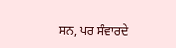ਸਨ, ਪਰ ਸੰਵਾਰਦੇ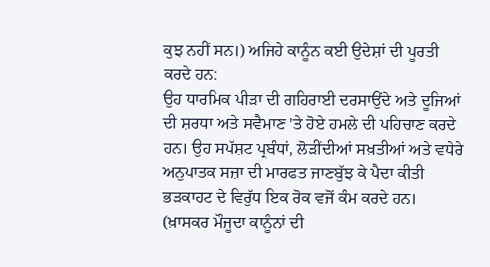ਕੁਝ ਨਹੀਂ ਸਨ।) ਅਜਿਹੇ ਕਾਨੂੰਨ ਕਈ ਉਦੇਸ਼ਾਂ ਦੀ ਪੂਰਤੀ ਕਰਦੇ ਹਨ:
ਉਹ ਧਾਰਮਿਕ ਪੀੜਾ ਦੀ ਗਹਿਰਾਈ ਦਰਸਾਉਂਦੇ ਅਤੇ ਦੂਜਿਆਂ ਦੀ ਸ਼ਰਧਾ ਅਤੇ ਸਵੈਮਾਣ 'ਤੇ ਹੋਏ ਹਮਲੇ ਦੀ ਪਹਿਚਾਣ ਕਰਦੇ ਹਨ। ਉਹ ਸਪੱਸ਼ਟ ਪ੍ਰਬੰਧਾਂ, ਲੋੜੀਂਦੀਆਂ ਸਖ਼ਤੀਆਂ ਅਤੇ ਵਧੇਰੇ ਅਨੁਪਾਤਕ ਸਜ਼ਾ ਦੀ ਮਾਰਫਤ ਜਾਣਬੁੱਝ ਕੇ ਪੈਦਾ ਕੀਤੀ ਭੜਕਾਹਟ ਦੇ ਵਿਰੁੱਧ ਇਕ ਰੋਕ ਵਜੋਂ ਕੰਮ ਕਰਦੇ ਹਨ। (ਖ਼ਾਸਕਰ ਮੌਜੂਦਾ ਕਾਨੂੰਨਾਂ ਦੀ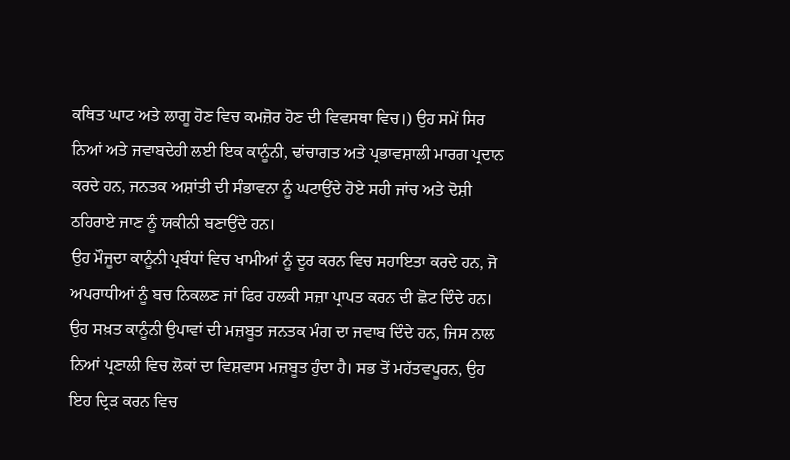ਕਥਿਤ ਘਾਟ ਅਤੇ ਲਾਗੂ ਹੋਣ ਵਿਚ ਕਮਜ਼ੋਰ ਹੋਣ ਦੀ ਵਿਵਸਥਾ ਵਿਚ।) ਉਹ ਸਮੇਂ ਸਿਰ ਨਿਆਂ ਅਤੇ ਜਵਾਬਦੇਹੀ ਲਈ ਇਕ ਕਾਨੂੰਨੀ, ਢਾਂਚਾਗਤ ਅਤੇ ਪ੍ਰਭਾਵਸ਼ਾਲੀ ਮਾਰਗ ਪ੍ਰਦਾਨ ਕਰਦੇ ਹਨ, ਜਨਤਕ ਅਸ਼ਾਂਤੀ ਦੀ ਸੰਭਾਵਨਾ ਨੂੰ ਘਟਾਉਂਦੇ ਹੋਏ ਸਹੀ ਜਾਂਚ ਅਤੇ ਦੋਸ਼ੀ ਠਹਿਰਾਏ ਜਾਣ ਨੂੰ ਯਕੀਨੀ ਬਣਾਉਂਦੇ ਹਨ।
ਉਹ ਮੌਜੂਦਾ ਕਾਨੂੰਨੀ ਪ੍ਰਬੰਧਾਂ ਵਿਚ ਖਾਮੀਆਂ ਨੂੰ ਦੂਰ ਕਰਨ ਵਿਚ ਸਹਾਇਤਾ ਕਰਦੇ ਹਨ, ਜੋ ਅਪਰਾਧੀਆਂ ਨੂੰ ਬਚ ਨਿਕਲਣ ਜਾਂ ਫਿਰ ਹਲਕੀ ਸਜ਼ਾ ਪ੍ਰਾਪਤ ਕਰਨ ਦੀ ਛੋਟ ਦਿੰਦੇ ਹਨ। ਉਹ ਸਖ਼ਤ ਕਾਨੂੰਨੀ ਉਪਾਵਾਂ ਦੀ ਮਜ਼ਬੂਤ ਜਨਤਕ ਮੰਗ ਦਾ ਜਵਾਬ ਦਿੰਦੇ ਹਨ, ਜਿਸ ਨਾਲ ਨਿਆਂ ਪ੍ਰਣਾਲੀ ਵਿਚ ਲੋਕਾਂ ਦਾ ਵਿਸ਼ਵਾਸ ਮਜ਼ਬੂਤ ਹੁੰਦਾ ਹੈ। ਸਭ ਤੋਂ ਮਹੱਤਵਪੂਰਨ, ਉਹ ਇਹ ਦ੍ਰਿੜ ਕਰਨ ਵਿਚ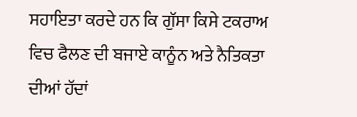ਸਹਾਇਤਾ ਕਰਦੇ ਹਨ ਕਿ ਗੁੱਸਾ ਕਿਸੇ ਟਕਰਾਅ ਵਿਚ ਫੈਲਣ ਦੀ ਬਜਾਏ ਕਾਨੂੰਨ ਅਤੇ ਨੈਤਿਕਤਾ ਦੀਆਂ ਹੱਦਾਂ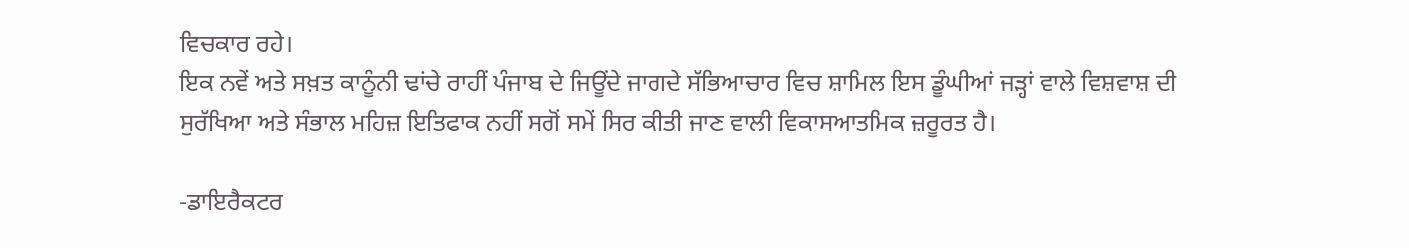ਵਿਚਕਾਰ ਰਹੇ।
ਇਕ ਨਵੇਂ ਅਤੇ ਸਖ਼ਤ ਕਾਨੂੰਨੀ ਢਾਂਚੇ ਰਾਹੀਂ ਪੰਜਾਬ ਦੇ ਜਿਊਂਦੇ ਜਾਗਦੇ ਸੱਭਿਆਚਾਰ ਵਿਚ ਸ਼ਾਮਿਲ ਇਸ ਡੂੰਘੀਆਂ ਜੜ੍ਹਾਂ ਵਾਲੇ ਵਿਸ਼ਵਾਸ਼ ਦੀ ਸੁਰੱਖਿਆ ਅਤੇ ਸੰਭਾਲ ਮਹਿਜ਼ ਇਤਿਫਾਕ ਨਹੀਂ ਸਗੋਂ ਸਮੇਂ ਸਿਰ ਕੀਤੀ ਜਾਣ ਵਾਲੀ ਵਿਕਾਸਆਤਮਿਕ ਜ਼ਰੂਰਤ ਹੈ।

-ਡਾਇਰੈਕਟਰ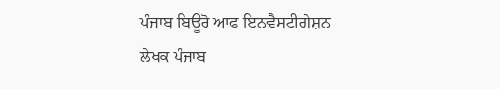ਪੰਜਾਬ ਬਿਊਰੋ ਆਫ ਇਨਵੈਸਟੀਗੇਸ਼ਨ
ਲੇਖਕ ਪੰਜਾਬ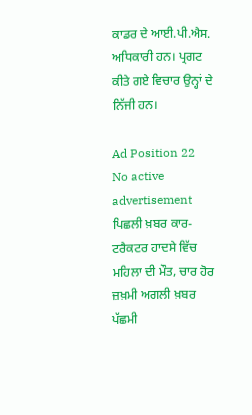ਕਾਡਰ ਦੇ ਆਈ.ਪੀ.ਐਸ. ਅਧਿਕਾਰੀ ਹਨ। ਪ੍ਰਗਟ ਕੀਤੇ ਗਏ ਵਿਚਾਰ ਉਨ੍ਹਾਂ ਦੇ ਨਿੱਜੀ ਹਨ।

Ad Position 22
No active advertisement
ਪਿਛਲੀ ਖ਼ਬਰ ਕਾਰ-ਟਰੈਕਟਰ ਹਾਦਸੇ ਵਿੱਚ ਮਹਿਲਾ ਦੀ ਮੌਤ, ਚਾਰ ਹੋਰ ਜ਼ਖ਼ਮੀ ਅਗਲੀ ਖ਼ਬਰ ਪੱਛਮੀ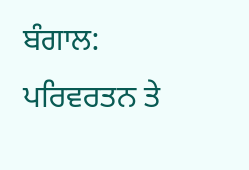ਬੰਗਾਲ: ਪਰਿਵਰਤਨ ਤੇ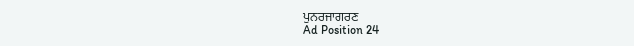ਪੁਨਰਜਾਗਰਣ
Ad Position 24